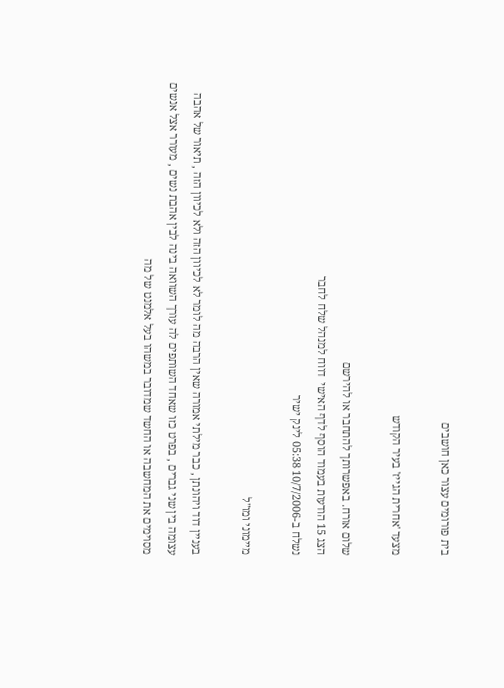בית פורומים עצור כאן חושבים

מצעד 'אחרית הגייז' בעיר הקודש

שלום אורח. באפשרותך להתחבר או להירשם
הצג 15 הודעות בעמוד הוסף לדף האישי  דווח למנהל שלח לחבר
נשלח ב-10/7/2006 05:38 לינק ישיר

מיימוני ומו"ל

בעניין דוד ויהונתן , כבר מילתי אמורה שאין הרבה מה לומר לא לכיוון הזה ולא לכיוון הזה , תיאור של אהבה עצומה בין שני גברים , בפרט כזו שאחד השותפים לה עורך השוואה בינה לבין אהבת נשים , מעורר אצל אנשים מסוימים את המחשבה או החשד שמדובר במשהו בעל אלמנט של מה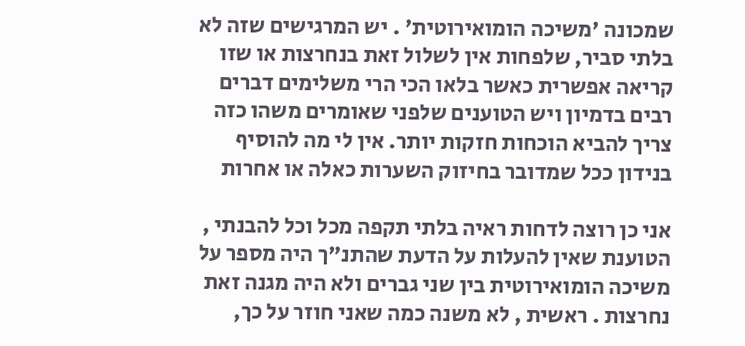שמכונה 'משיכה הומואירוטית' . יש המרגישים שזה לא בלתי סביר, שלפחות אין לשלול זאת בנחרצות או שזו קריאה אפשרית כאשר בלאו הכי הרי משלימים דברים רבים בדמיון ויש הטוענים שלפני שאומרים משהו כזה צריך להביא הוכחות חזקות יותר. אין לי מה להוסיף בנידון ככל שמדובר בחיזוק השערות כאלה או אחרות

אני כן רוצה לדחות ראיה בלתי תקפה מכל וכל להבנתי , הטוענת שאין להעלות על הדעת שהתנ"ך היה מספר על משיכה הומואירוטית בין שני גברים ולא היה מגנה זאת נחרצות . ראשית , לא משנה כמה שאני חוזר על כך,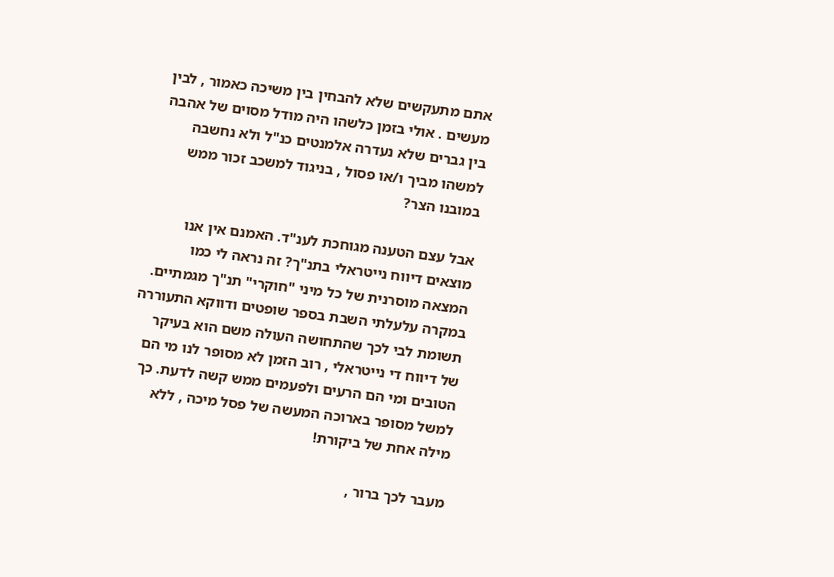אתם מתעקשים שלא להבחין בין משיכה כאמור , לבין מעשים . אולי בזמן כלשהו היה מודל מסוים של אהבה בין גברים שלא נעדרה אלמנטים כנ"ל ולא נחשבה למשהו מביך ו/או פסול , בניגוד למשכב זכור ממש במובנו הצר?

אבל עצם הטענה מגוחכת לענ"ד. האמנם אין אנו מוצאים דיווח נייטראלי בתנ"ך? זה נראה לי כמו המצאה מוסרנית של כל מיני "חוקרי" תנ"ך מגמתיים. במקרה עלעלתי השבת בספר שופטים ודווקא התעוררה תשומת לבי לכך שהתחושה העולה משם הוא בעיקר של דיווח די נייטראלי , רוב הזמן לא מסופר לנו מי הם הטובים ומי הם הרעים ולפעמים ממש קשה לדעת. כך למשל מסופר בארוכה המעשה של פסל מיכה , ללא מילה אחת של ביקורת!

מעבר לכך ברור ,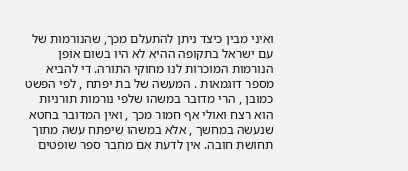ואיני מבין כיצד ניתן להתעלם מכך, שהנורמות של עם ישראל בתקופה ההיא לא היו בשום אופן הנורמות המוכרות לנו מחוקי התורה. די להביא מספר דוגמאות . המעשה של בת יפתח , לפי הפשט כמובן , הרי מדובר במשהו שלפי נורמות תורניות הוא רצח ואולי אף חמור מכך , ואין המדובר בחטא שנעשה במחשך , אלא במשהו שיפתח עשה מתוך תחושת חובה. אין לדעת אם מחבר ספר שופטים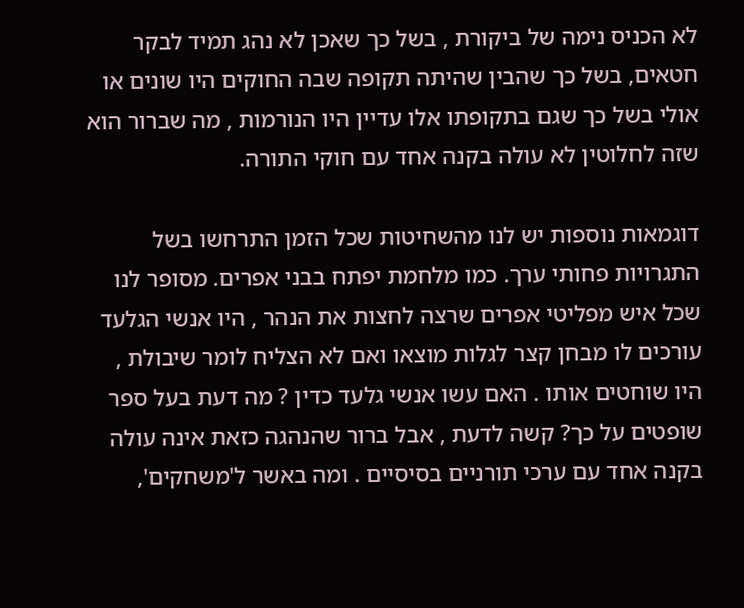לא הכניס נימה של ביקורת , בשל כך שאכן לא נהג תמיד לבקר חטאים, בשל כך שהבין שהיתה תקופה שבה החוקים היו שונים או אולי בשל כך שגם בתקופתו אלו עדיין היו הנורמות , מה שברור הוא שזה לחלוטין לא עולה בקנה אחד עם חוקי התורה.

דוגמאות נוספות יש לנו מהשחיטות שכל הזמן התרחשו בשל התגרויות פחותי ערך. כמו מלחמת יפתח בבני אפרים. מסופר לנו שכל איש מפליטי אפרים שרצה לחצות את הנהר , היו אנשי הגלעד עורכים לו מבחן קצר לגלות מוצאו ואם לא הצליח לומר שיבולת , היו שוחטים אותו . האם עשו אנשי גלעד כדין ? מה דעת בעל ספר שופטים על כך? קשה לדעת , אבל ברור שהנהגה כזאת אינה עולה בקנה אחד עם ערכי תורניים בסיסיים . ומה באשר ל'משחקים',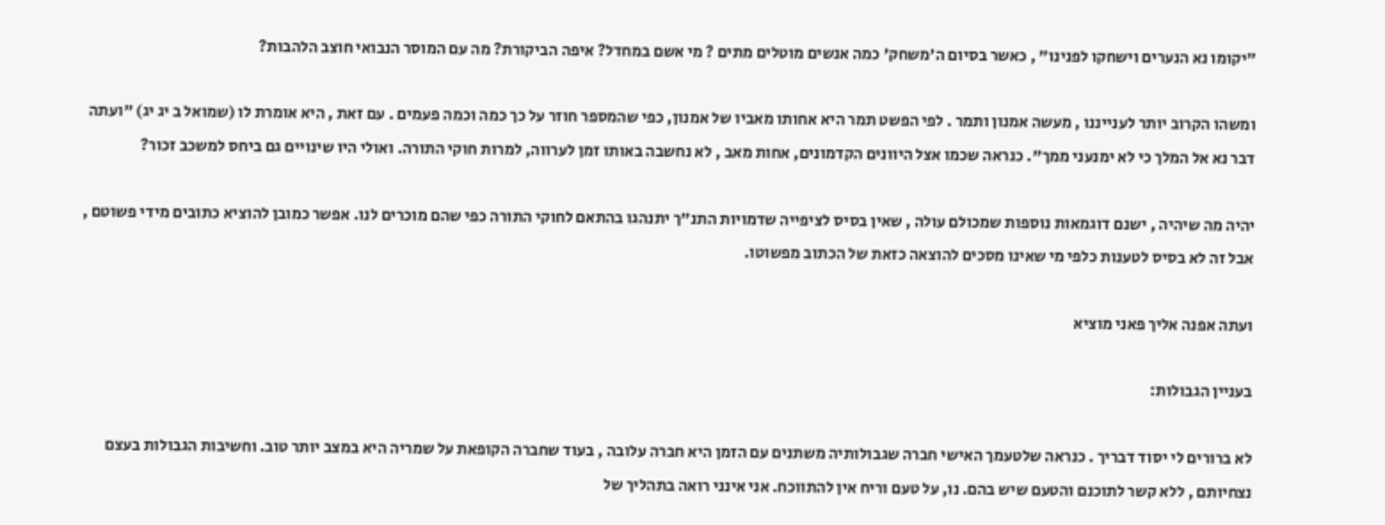"יקומו נא הנערים וישחקו לפנינו" , כאשר בסיום ה'משחק' כמה אנשים מוטלים מתים ? מי אשם במחדל? איפה הביקורת? מה עם המוסר הנבואי חוצב הלהבות?

ומשהו הקרוב יותר לענייננו , מעשה אמנון ותמר . לפי הפשט תמר היא אחותו מאביו של אמנון, כפי שהמספר חוזר על כך כמה וכמה פעמים . עם זאת , היא אומרת לו (שמואל ב יג יג) "ועתה דבר נא אל המלך כי לא ימנעני ממך". כנראה שכמו אצל היוונים הקדמונים, אחות מאב , לא נחשבה באותו זמן לערווה, למרות חוקי התורה. ואולי היו שינויים גם ביחס למשכב זכור?

יהיה מה שיהיה , ישנם דוגמאות נוספות שמכולם עולה , שאין בסיס לציפייה שדמויות התנ"ך יתנהגו בהתאם לחוקי התורה כפי שהם מוכרים לנו. אפשר כמובן להוציא כתובים מידי פשוטם , אבל זה לא בסיס לטענות כלפי מי שאינו מסכים להוצאה כזאת של הכתוב מפשוטו.

ועתה אפנה אליך פאני מוציא

בעניין הגבולות:

לא ברורים לי יסוד דבריך . כנראה שלטעמך האישי חברה שגבולותיה משתנים עם הזמן היא חברה עלובה , בעוד שחברה הקופאת על שמריה היא במצב יותר טוב. וחשיבות הגבולות בעצם נצחיותם , ללא קשר לתוכנם והטעם שיש בהם. נו, על טעם וריח אין להתווכח. אני אינני רואה בתהליך של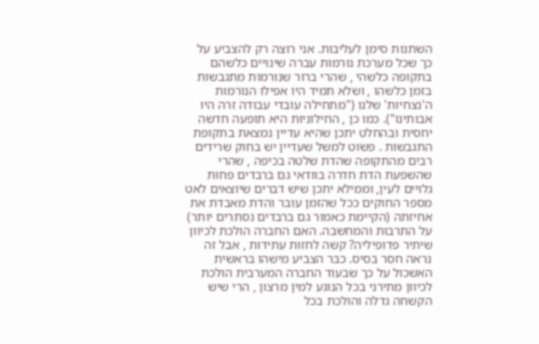השתנות סימן לעליבות. אני רוצה רק להצביע על כך שכל מערכת נורמות עברה שינויים כלשהם בתקופה כלשהי , שהרי ברור שנורמות מתגבשות בזמן כלשהו , ושלא תמיד היו אפילו הנורמות ה'נצחיות' שלנו ("מתחילה עובדי עבודה זרה היו אבותינו"). כמו כן , החילוניות היא תופעה חדשה יחסית ובהחלט יתכן שהיא עדיין נמצאת בתקופת התגבשות . פשוט למשל שעדיין יש בחוק שרידים רבים מהתקופה שהדת שלטה בכיפה , שהרי שהשפעת הדת חדרה בוודאי גם ברבדים פחות גלויים לעין, וממילא יתכן שיש דברים שיוצאים לאט מספר החוקים ככל שהזמן עובר והדת מאבדת את אחיזתה (הקיימת כאמור גם ברבדים נסתרים יותר) על התרבות והמחשבה. האם החברה הולכת לכיוון שיתיר פדופיליה? קשה לחזות עתידות , אבל זה נראה חסר בסיס. כבר הצביע מישהו בראשית האשכול על כך שבעוד החברה המערבית הולכת לכיוון מתירני בכל הנוגע למין מרצון , הרי שיש הקשחה גדלה והולכת בכל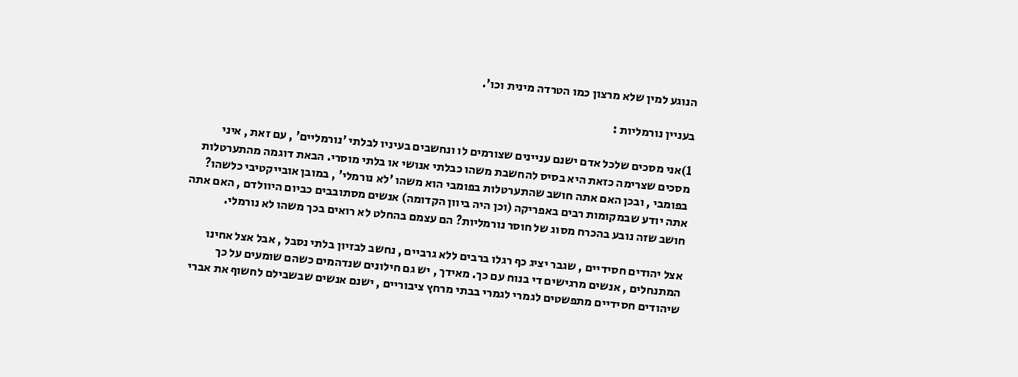הנוגע למין שלא מרצון כמו הטרדה מינית וכו'.

בעניין נורמליות :

1)אני מסכים שלכל אדם ישנם עניינים שצורמים לו ונחשבים בעיניו לבלתי 'נורמליים' , עם זאת , איני מסכים שצרימה כזאת היא בסיס להחשבת משהו כבלתי אנושי או בלתי מוסרי. הבאת דוגמה מהתערטלות בפומבי , ובכן האם אתה חושב שהתערטלות בפומבי הוא משהו 'לא נורמלי' , במובן אובייקטיבי כלשהו? אתה יודע שבמקומות רבים באפריקה (וכן היה ביוון הקדומה) אנשים מסתובבים כביום היוולדם , האם אתה חושב שזה נובע בהכרח מסוג של חוסר נורמליות? הם עצמם בהחלט לא רואים בכך משהו לא נורמלי.

אצל יהודים חסידיים , שגבר יציג כף רגלו ברבים ללא גרביים , נחשב לבזיון בלתי נסבל , אבל אצל אחינו המתנחלים , אנשים מרגישים די בנוח עם כך. מאידך , יש גם חילונים שנדהמים כשהם שומעים על כך שיהודים חסידיים מתפשטים לגמרי לגמרי בבתי מרחץ ציבוריים , ישנם אנשים שבשבילם לחשוף את אברי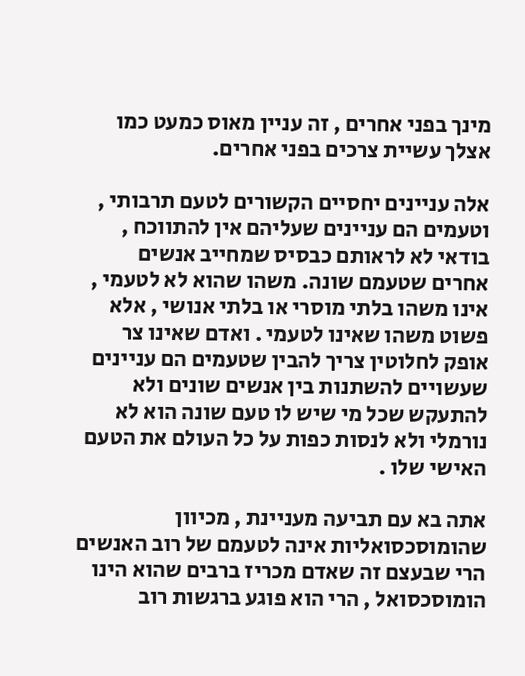מינך בפני אחרים , זה עניין מאוס כמעט כמו אצלך עשיית צרכים בפני אחרים.

אלה עניינים יחסיים הקשורים לטעם תרבותי , וטעמים הם עניינים שעליהם אין להתווכח , בודאי לא לראותם כבסיס שמחייב אנשים אחרים שטעמם שונה. משהו שהוא לא לטעמי , אינו משהו בלתי מוסרי או בלתי אנושי , אלא פשוט משהו שאינו לטעמי . ואדם שאינו צר אופק לחלוטין צריך להבין שטעמים הם עניינים שעשויים להשתנות בין אנשים שונים ולא להתעקש שכל מי שיש לו טעם שונה הוא לא נורמלי ולא לנסות כפות על כל העולם את הטעם האישי שלו .

אתה בא עם תביעה מעניינת , מכיוון שהומוסכסואליות אינה לטעמם של רוב האנשים הרי שבעצם זה שאדם מכריז ברבים שהוא הינו הומוסכסואל , הרי הוא פוגע ברגשות רוב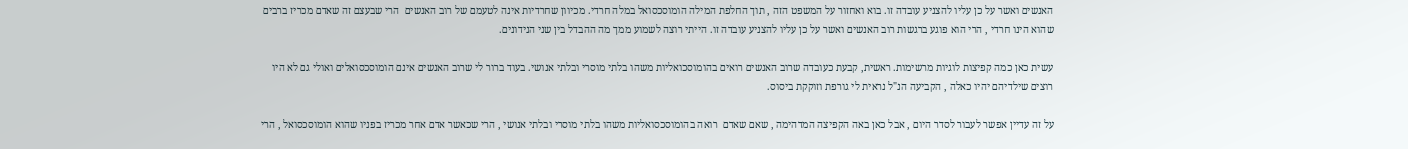האנשים ואשר על כן עליו להצניע עובדה זו. בוא ואחזור על המשפט הזה , תוך החלפת המילה הומוסכסואל במלה חרדי. מכיוון שחרדיות אינה לטעמם של רוב האנשים  הרי שבעצם זה שאדם מכריז ברבים שהוא הינו חרדי , הרי הוא פוגע ברגשות רוב האנשים ואשר על כן עליו להצניע עובדה זו. הייתי רוצה לשמוע ממך מה ההבדל בין שני הנידונים.

עשית כאן כמה קפיצות לוגיות מרשימות. ראשית, קבעת כעובדה שרוב האנשים רואים בהומוסכואליות משהו בלתי מוסרי ובלתי אנושי. בעוד ברור לי שרוב האנשים אינם הומוסכסואלים ואולי גם לא היו רוצים שילדיהם יהיו כאלה , הקביעה הנ"ל נראית לי גורפת וזוקקת ביסוס.

על זה עדיין אפשר לעבור לסדר היום , אבל כאן באה הקפיצה המדהימה , שאם שאדם  רואה בהומוסכסואליות משהו בלתי מוסרי ובלתי אנושי , הרי שכאשר אדם אחר מכריז בפניו שהוא הומוסכסואל , הרי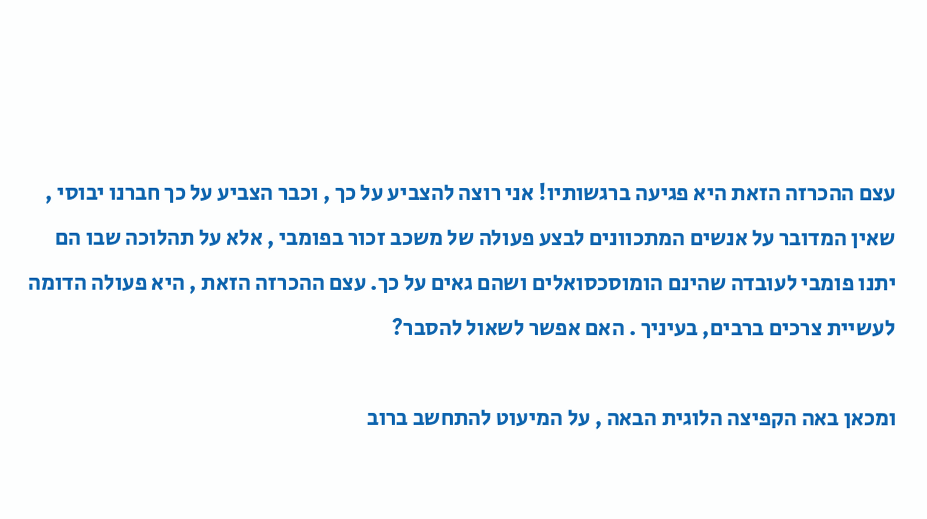עצם ההכרזה הזאת היא פגיעה ברגשותיו! אני רוצה להצביע על כך , וכבר הצביע על כך חברנו יבוסי , שאין המדובר על אנשים המתכוונים לבצע פעולה של משכב זכור בפומבי , אלא על תהלוכה שבו הם יתנו פומבי לעובדה שהינם הומוסכסואלים ושהם גאים על כך. עצם ההכרזה הזאת , היא פעולה הדומה לעשיית צרכים ברבים, בעיניך . האם אפשר לשאול להסבר?

ומכאן באה הקפיצה הלוגית הבאה , על המיעוט להתחשב ברוב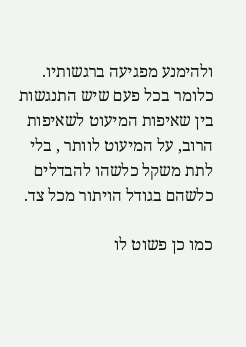ולהימנע מפגיעה ברגשותיו. כלומר בכל פעם שיש התנגשות בין שאיפות המיעוט לשאיפות הרוב, על המיעוט לוותר , בלי לתת משקל כלשהו להבדלים כלשהם בגודל הויתור מכל צד.

כמו כן פשוט לו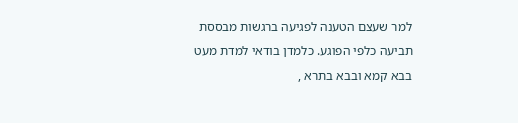למר שעצם הטענה לפגיעה ברגשות מבססת תביעה כלפי הפוגע. כלמדן בודאי למדת מעט בבא קמא ובבא בתרא ,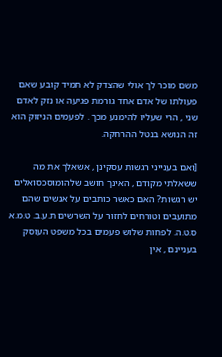משם מוכר לך אולי שהצדק לא תמיד קובע שאם פעולתו של אדם אחד גורמת פגיעה או נזק לאדם שני , הרי שעליו להימנע מכך . לפעמים הניזוק הוא זה הנושא בנטל ההרחקה.

[ואם בענייני רגשות עסקינן , אשאלך את מה ששאלתי מקודם , האינך חושב שלהומוסכסואלים יש רגשות? האם כאשר כותבים על אנשים שהם מתועבים וטורחים לחזור על השרשים ת.ע.ב. ט.מ.א ס.ט.ה. לפחות שלוש פעמים בכל משפט העוסק בעניינם , אין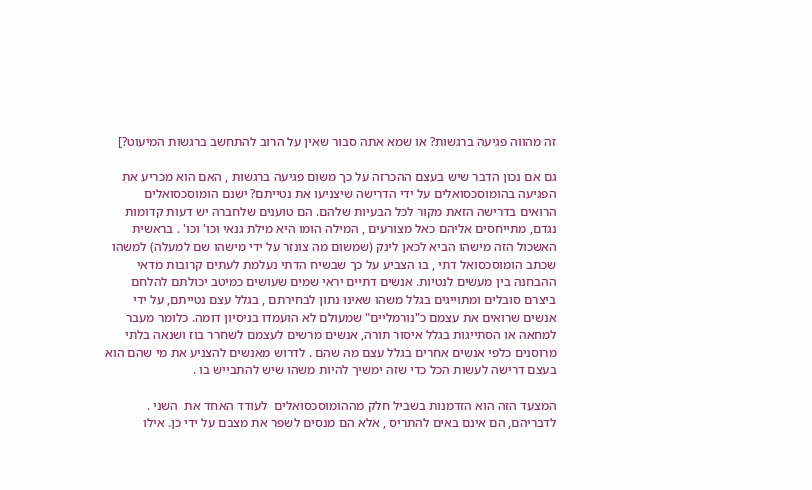זה מהווה פגיעה ברגשות? או שמא אתה סבור שאין על הרוב להתחשב ברגשות המיעוט?]

גם אם נכון הדבר שיש בעצם ההכרזה על כך משום פגיעה ברגשות , האם הוא מכריע את הפגיעה בהומוסכסואלים על ידי הדרישה שיצניעו את נטייתם? ישנם הומוסכסואלים הרואים בדרישה הזאת מקור לכל הבעיות שלהם. הם טוענים שלחברה יש דעות קדומות נגדם, מתייחסים אליהם כאל מצורעים , המילה הומו היא מילת גנאי וכו' וכו' . בראשית האשכול הזה מישהו הביא לכאן לינק (שמשום מה צונזר על ידי מישהו שם למעלה) למשהו שכתב הומוסכסואל דתי , בו הצביע על כך שבשיח הדתי נעלמת לעתים קרובות מדאי ההבחנה בין מעשים לנטיות. אנשים דתיים יראי שמים שעושים כמיטב יכולתם להלחם ביצרם סובלים ומתוייגים בגלל משהו שאינו נתון לבחירתם , בגלל עצם נטייתם, על ידי אנשים שרואים את עצמם כ"נורמליים" שמעולם לא הועמדו בניסיון דומה. כלומר מעבר למחאה או הסתייגות בגלל איסור תורה, אנשים מרשים לעצמם לשחרר בוז ושנאה בלתי מרוסנים כלפי אנשים אחרים בגלל עצם מה שהם . לדרוש מאנשים להצניע את מי שהם הוא בעצם דרישה לעשות הכל כדי שזה ימשיך להיות משהו שיש להתבייש בו .

המצעד הזה הוא הזדמנות בשביל חלק מההומוסכסואלים  לעודד האחד את  השני . לדבריהם, הם אינם באים להתריס , אלא הם מנסים לשפר את מצבם על ידי כן. אילו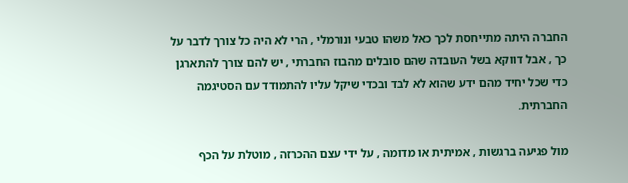החברה היתה מתייחסת לכך כאל משהו טבעי ונורמלי , הרי לא היה כל צורך לדבר על כך , אבל דווקא בשל העובדה שהם סובלים מהבוז החברתי , יש להם צורך להתארגן כדי שכל יחיד מהם ידע שהוא לא לבד ובכדי שיקל עליו להתמודד עם הסטיגמה החברתית.

מול פגיעה ברגשות , אמיתית או מדומה , על ידי עצם ההכרזה , מוטלת על הכף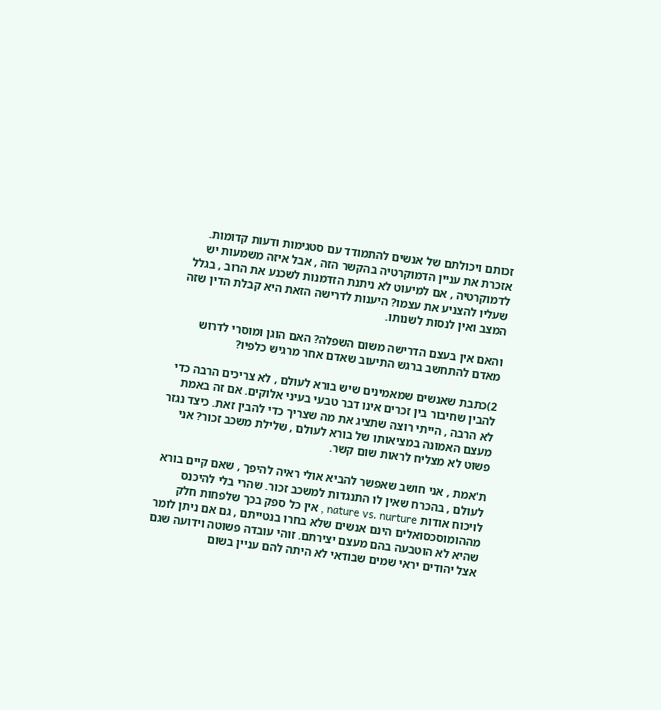זכותם ויכולתם של אנשים להתמודד עם סטגימות ודעות קדומות. אזכרת את עניין הדמוקרטיה בהקשר הזה , אבל איזה משמעות יש לדמוקרטיה , אם למיעוט לא ניתנת הזדמנות לשכנע את הרוב , בגלל שעליו להצניע את עצמו? היענות לדרישה הזאת היא קבלת הדין שזה המצב ואין לנסות לשנותו.

והאם אין בעצם הדרישה משום השפלה? האם הוגן ומוסרי לדרוש מאדם להתחשב ברגש התיעוב שאדם אחר מרגיש כלפיו?

2)כתבת שאנשים שמאמינים שיש בורא לעולם , לא צריכים הרבה כדי להבין שחיבור בין זכרים אינו דבר טבעי בעיני אלוקים. אם זה באמת לא הרבה , הייתי רוצה שתציג את מה שצריך כדי להבין זאת. כיצד נגזר מעצם האמונה במציאותו של בורא לעולם , שלילת משכב זכור? אני פשוט לא מצליח לראות שום קשר.

ת'אמת , אני חושב שאפשר להביא אולי ראיה להיפך , שאם קיים בורא לעולם , בהכרח שאין לו התנגדות למשכב זכור. שהרי בלי להיכנס לויכוח אודות nature vs. nurture , אין כל ספק בכך שלפחות חלק מההומוסכסואלים הינם אנשים שלא בחרו בנטייתם , גם אם ניתן לומר שהיא לא הוטבעה בהם מעצם יצירתם. זוהי עובדה פשוטה וידועה שגם אצל יהודים יראי שמים שבודאי לא היתה להם עניין בשום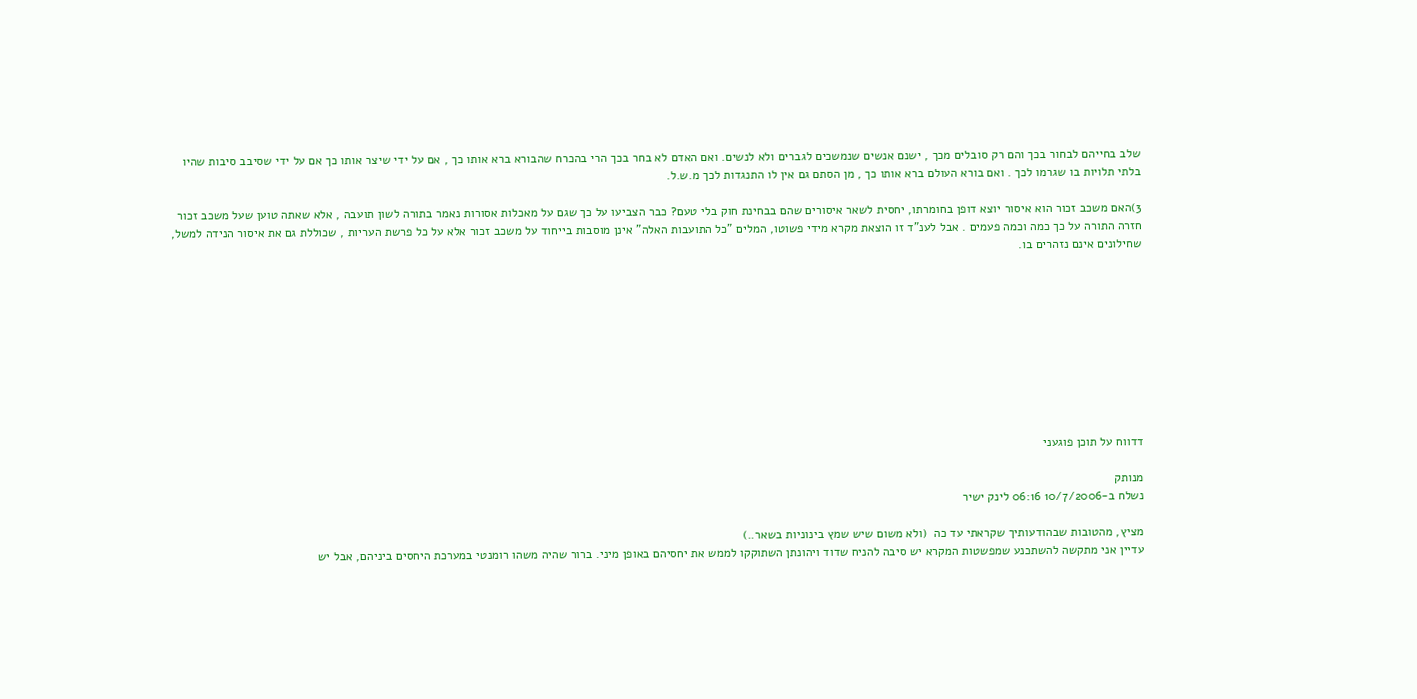שלב בחייהם לבחור בכך והם רק סובלים מכך , ישנם אנשים שנמשכים לגברים ולא לנשים. ואם האדם לא בחר בכך הרי בהכרח שהבורא ברא אותו כך , אם על ידי שיצר אותו כך אם על ידי שסיבב סיבות שהיו בלתי תלויות בו שגרמו לכך . ואם בורא העולם ברא אותו כך , מן הסתם גם אין לו התנגדות לכך מ.ש.ל.

3)האם משכב זכור הוא איסור יוצא דופן בחומרתו, יחסית לשאר איסורים שהם בבחינת חוק בלי טעם? כבר הצביעו על כך שגם על מאכלות אסורות נאמר בתורה לשון תועבה , אלא שאתה טוען שעל משכב זכור חזרה התורה על כך כמה וכמה פעמים . אבל לענ"ד זו הוצאת מקרא מידי פשוטו, המלים "כל התועבות האלה" אינן מוסבות בייחוד על משכב זכור אלא על כל פרשת העריות , שכוללת גם את איסור הנידה למשל, שחילונים אינם נזהרים בו.










דדווח על תוכן פוגעני

מנותק
נשלח ב-10/7/2006 06:16 לינק ישיר

מציץ, מהטובות שבהודעותיך שקראתי עד כה  (ולא משום שיש שמץ בינוניות בשאר..)
עדיין אני מתקשה להשתכנע שמפשטות המקרא יש סיבה להניח שדוד ויהונתן השתוקקו לממש את יחסיהם באופן מיני. ברור שהיה משהו רומנטי במערכת היחסים ביניהם, אבל יש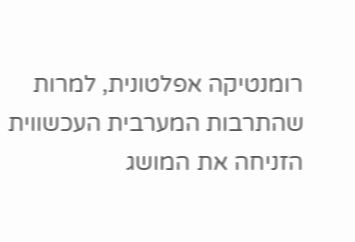רומנטיקה אפלטונית, למרות שהתרבות המערבית העכשווית הזניחה את המושג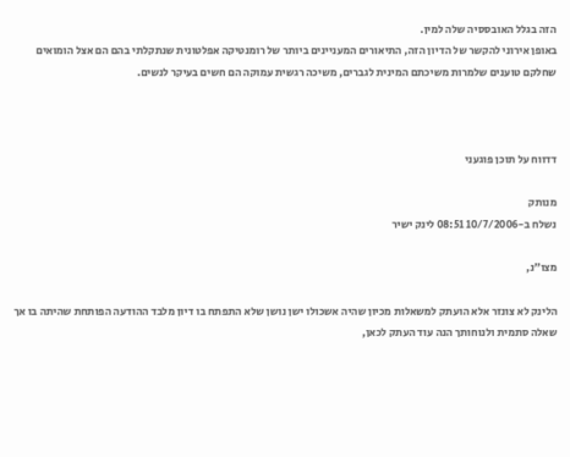הזה בגלל האובססיה שלה למין.
באופן אירוני להקשר של הדיון הזה, התיאורים המעניינים ביותר של רומנטיקה אפלטונית שנתקלתי בהם הם אצל הומואים שחלקם טוענים שלמרות משיכתם המינית לגברים, משיכה רגשית עמוקה הם חשים בעיקר לנשים.



דדווח על תוכן פוגעני

מנותק
נשלח ב-10/7/2006 08:51 לינק ישיר

מצו"נ,

הלינק לא צונזר אלא הועתק למשאלות מכיון שהיה אשכולו ישן נושן שלא התפתח בו דיון מלבד ההודעה הפותחת שהיתה בו אך שאלה סתמית ולנוחותך הנה עוד העתק לכאן,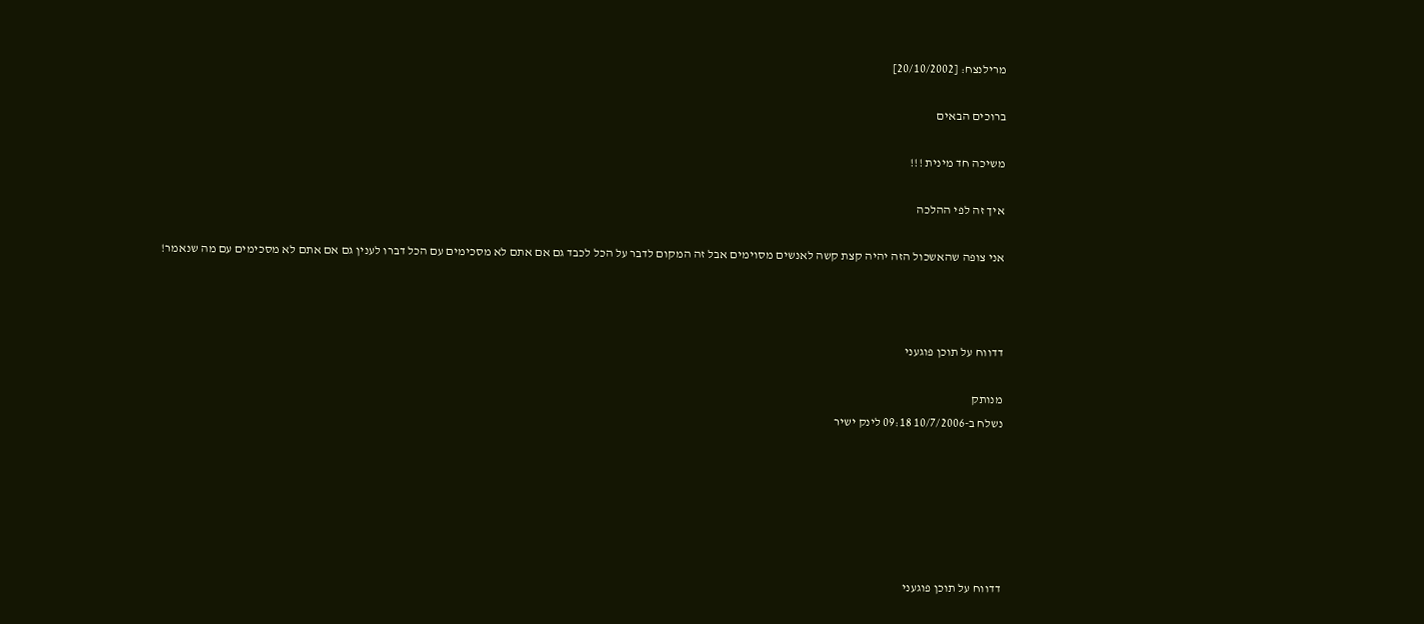מרילנצח: [20/10/2002]

ברוכים הבאים

משיכה חד מינית !!!

איך זה לפי ההלכה

אני צופה שהאשכול הזה יהיה קצת קשה לאנשים מסוימים אבל זה המקום לדבר על הכל לכבד גם אם אתם לא מסכימים עם הכל דברו לענין גם אם אתם לא מסכימים עם מה שנאמר!



דדווח על תוכן פוגעני

מנותק
נשלח ב-10/7/2006 09:18 לינק ישיר






דדווח על תוכן פוגעני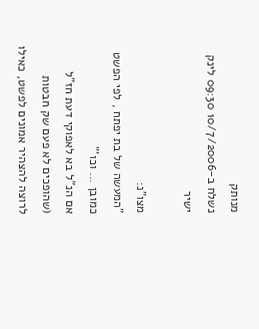מנותק
נשלח ב-10/7/2006 09:30 לינק ישיר

מצו"נ:
"המעשה של בת יפתח , לפי הפשט כמובן ... וכו'"
אם הנ"ל בא לאפוקי דעת חז"ל (שהופכים לא פעם שק חבטות לרוצה להצהיר אמונים לפשט, כאילו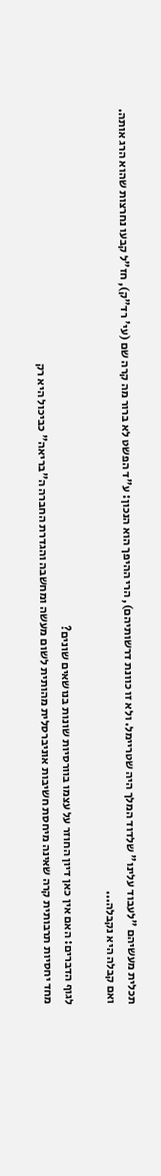תכלית מעשיהם "לעבוד עלינו" שלדוד המלך היה שטריימל. ולא זו כוונת דרשותיהם), הרי ההיפך הוא הנכון: ע"ד הפשט לא ברור מה קרה שם (עי' רד"ק), חז"ל קבעו נחרצות שהוא הרג אותה. ואם קבלה היא נקבלה...

לגוף הדברים: האם אין כאן דיון החוזר על עצמו בוורסיות שונות בנושאים שונים?
מחד יחסיות תרבותית קרה שאינה מיחסת חשיבות אוניברסלית מהותית לשום מעשה ומחשבה והגדרת החברה ה"בריאה" כביכול היא רק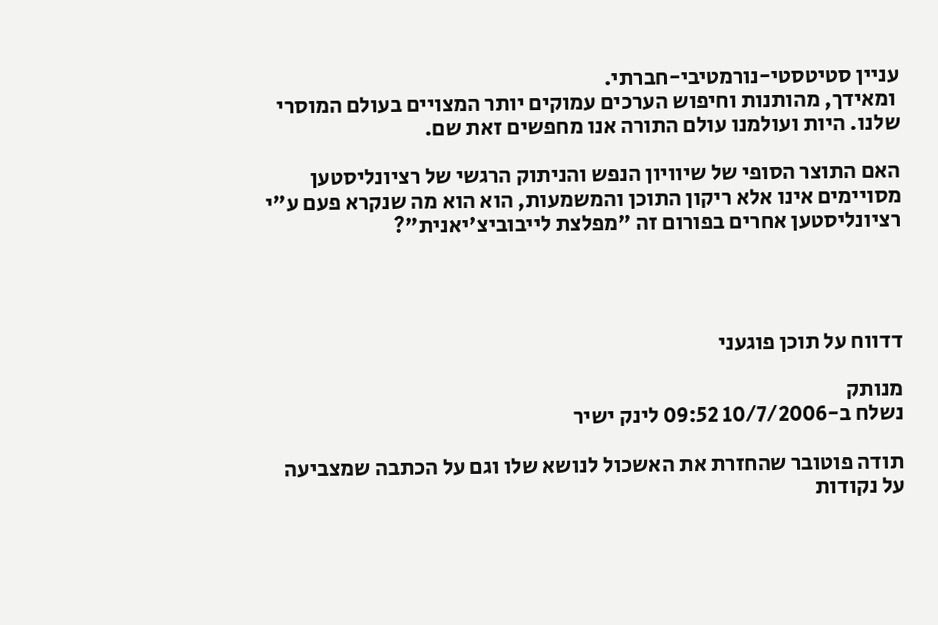עניין סטיטסטי-נורמטיבי-חברתי.
 ומאידך, מהותנות וחיפוש הערכים עמוקים יותר המצויים בעולם המוסרי שלנו. היות ועולמנו עולם התורה אנו מחפשים זאת שם.

האם התוצר הסופי של שיוויון הנפש והניתוק הרגשי של רציונליסטען מסויימים אינו אלא ריקון התוכן והמשמעות, הוא הוא מה שנקרא פעם ע"י רציונליסטען אחרים בפורום זה "מפלצת לייבוביצ'יאנית"?




דדווח על תוכן פוגעני

מנותק
נשלח ב-10/7/2006 09:52 לינק ישיר

תודה פוטובר שהחזרת את האשכול לנושא שלו וגם על הכתבה שמצביעה על נקודות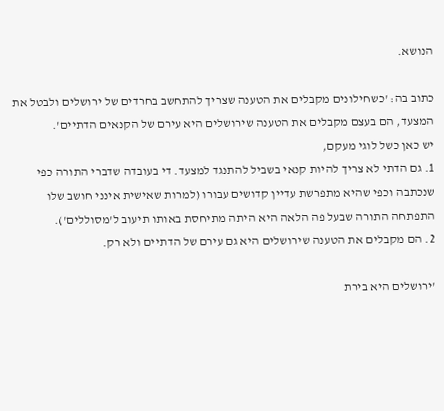הנושא.

כתוב בה: 'כשחילונים מקבלים את הטענה שצריך להתחשב בחרדים של ירושלים ולבטל את המצעד, הם בעצם מקבלים את הטענה שירושלים היא עירם של הקנאים הדתיים'.
יש כאן כשל לוגי מעקם,
1. גם הדתי לא צריך להיות קנאי בשביל להתנגד למצעד. די בעובדה שדברי התורה כפי שנכתבה וכפי שהיא מתפרשת עדיין קדושים עבורו (למרות שאישית אינני חושב שלו התפתחה התורה שבעל פה הלאה היא היתה מתיחסת באותו תיעוב ל'מסוללים').
2. הם מקבלים את הטענה שירושלים היא גם עירם של הדתיים ולא רק.

'ירושלים היא בירת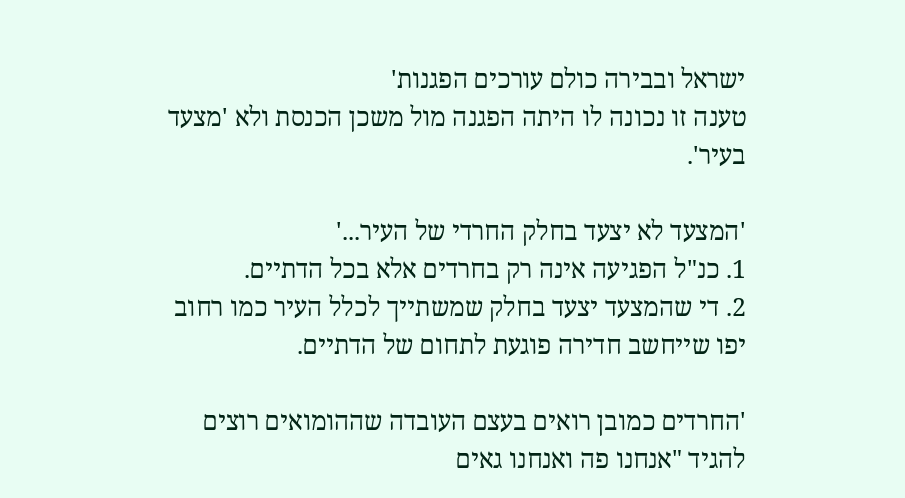ישראל ובבירה כולם עורכים הפגנות'
טענה זו נכונה לו היתה הפגנה מול משכן הכנסת ולא 'מצעד בעיר'.

'המצעד לא יצעד בחלק החרדי של העיר...'
1. כנ"ל הפגיעה אינה רק בחרדים אלא בכל הדתיים.
2. די שהמצעד יצעד בחלק שמשתייך לכלל העיר כמו רחוב יפו שייחשב חדירה פוגעת לתחום של הדתיים.

'החרדים כמובן רואים בעצם העובדה שההומואים רוצים להגיד "אנחנו פה ואנחנו גאים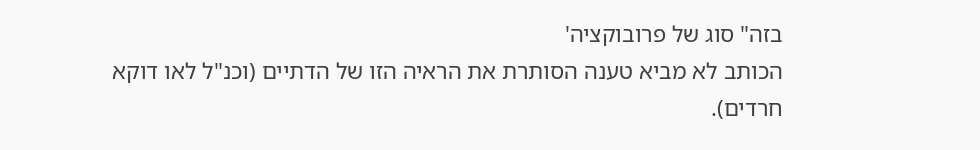בזה" סוג של פרובוקציה'
הכותב לא מביא טענה הסותרת את הראיה הזו של הדתיים (וכנ"ל לאו דוקא חרדים).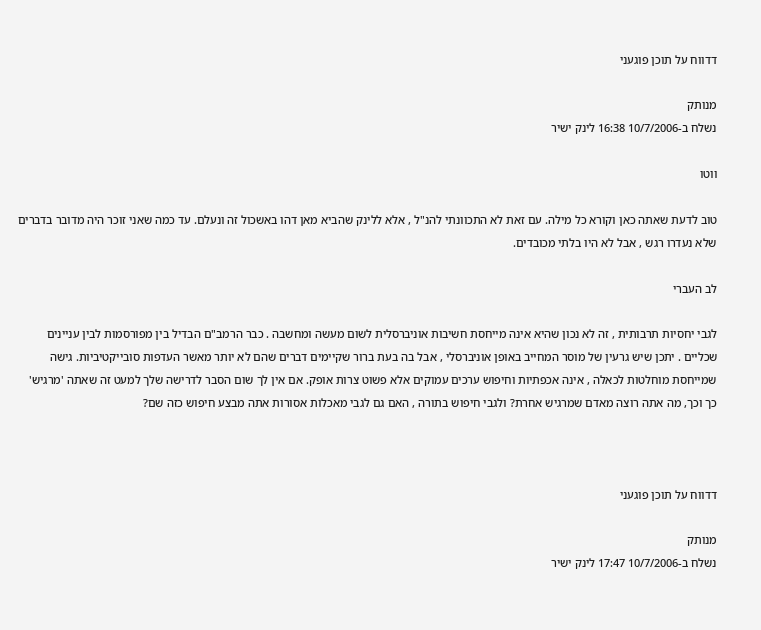דדווח על תוכן פוגעני

מנותק
נשלח ב-10/7/2006 16:38 לינק ישיר

ווטו

טוב לדעת שאתה כאן וקורא כל מילה. עם זאת לא התכוונתי להנ"ל , אלא ללינק שהביא מאן דהו באשכול זה ונעלם. עד כמה שאני זוכר היה מדובר בדברים שלא נעדרו רגש , אבל לא היו בלתי מכובדים.

לב העברי

לגבי יחסיות תרבותית , זה לא נכון שהיא אינה מייחסת חשיבות אוניברסלית לשום מעשה ומחשבה . כבר הרמב"ם הבדיל בין מפורסמות לבין עניינים שכליים . יתכן שיש גרעין של מוסר המחייב באופן אוניברסלי , אבל בה בעת ברור שקיימים דברים שהם לא יותר מאשר העדפות סובייקטיביות. גישה שמייחסת מוחלטות לכאלה , אינה אכפתיות וחיפוש ערכים עמוקים אלא פשוט צרות אופק. אם אין לך שום הסבר לדרישה שלך למעט זה שאתה 'מרגיש' כך וכך, מה אתה רוצה מאדם שמרגיש אחרת? ולגבי חיפוש בתורה , האם גם לגבי מאכלות אסורות אתה מבצע חיפוש כזה שם?



דדווח על תוכן פוגעני

מנותק
נשלח ב-10/7/2006 17:47 לינק ישיר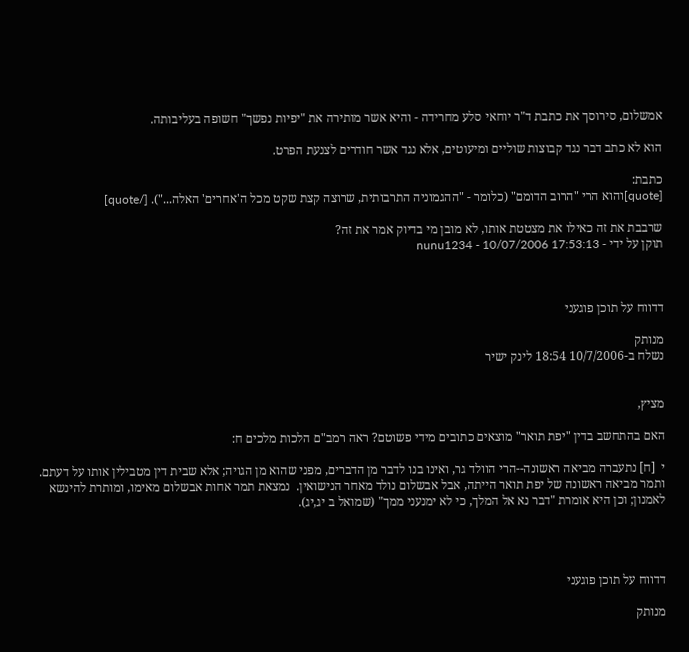אמשלום, סירוסך את כתבת ד"ר יוחאי סלע מחרידה - והיא אשר מותירה את "יפיות נפשך" חשופה בעליבותה.

הוא לא כתב דבר נגד קבוצות שוליים ומיעוטים, אלא נגד אשר חודרים לצנעת הפרט.

כתבת:
[quote]והוא הרי "הרוב הדומם" (כלומר - "ההגמוניה התרבותית, שרוצה קצת שקט מכל ה'אחרים' האלה..."). [/quote]

שרבבת את זה כאילו את מצטטת אותו, לא מובן מי בדיוק אמר את זה?
תוקן על ידי - nunu1234 - 10/07/2006 17:53:13



דדווח על תוכן פוגעני

מנותק
נשלח ב-10/7/2006 18:54 לינק ישיר


מציץ,

האם בהתחשב בדין "יפת תואר" מוצאים כתובים מידי פשוטם? ראה רמב"ם הלכות מלכים ח:

י  [ח] נתעברה מביאה ראשונה--הרי הוולד גר, ואינו בנו לדבר מן הדברים, מפני שהוא מן הגויה; אלא שבית דין מטבילין אותו על דעתם.  ותמר מביאה ראשונה של יפת תואר הייתה, אבל אבשלום נולד מאחר הנישואין.  נמצאת תמר אחות אבשלום מאימו, ומותרת להינשא לאמנון; וכן היא אומרת "דבר נא אל המלך, כי לא ימנעני ממך" (שמואל ב יג,יג).




דדווח על תוכן פוגעני

מנותק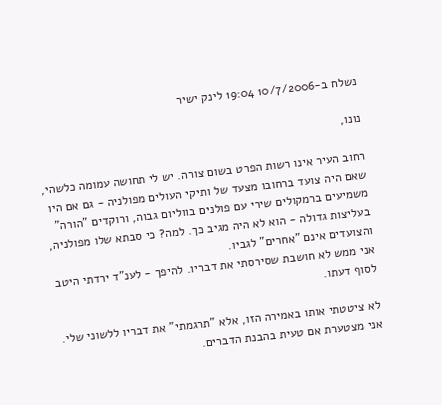נשלח ב-10/7/2006 19:04 לינק ישיר

נונו,

רחוב העיר אינו רשות הפרט בשום צורה. יש לי תחושה עמומה כלשהי, שאם היה צועד ברחובו מצעד של ותיקי העולים מפולניה - גם אם היו משמיעים ברמקולים שירי עם פולנים בווליום גבוה, ורוקדים "הורה" בעליצות גדולה - הוא לא היה מגיב כך. למה? כי סבתא שלו מפולניה, והצועדים אינם "אחרים" לגביו.
אני ממש לא חושבת שסירסתי את דבריו. להיפך - לענ"ד ירדתי היטב לסוף דעתו.

לא ציטטתי אותו באמירה הזו, אלא "תרגמתי" את דבריו ללשוני שלי. אני מצטערת אם טעית בהבנת הדברים.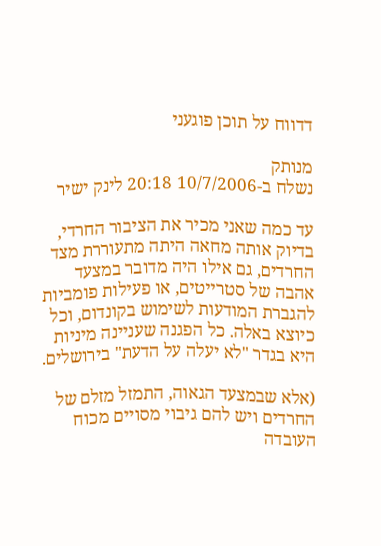דדווח על תוכן פוגעני

מנותק
נשלח ב-10/7/2006 20:18 לינק ישיר

עד כמה שאני מכיר את הציבור החרדי, בדיוק אותה מחאה היתה מתעוררת מצד החרדים, גם אילו היה מדובר במצעד אהבה של סטרייטים, או פעילות פומביות להגברת המודעות לשימוש בקונדום, וכל כיוצא באלה. כל הפגנה שעניינה מיניות היא בגדר "לא יעלה על הדעת" בירושלים.

(אלא שבמצעד הגאוה, התמזל מזלם של החרדים ויש להם גיבוי מסויים מכוח העובדה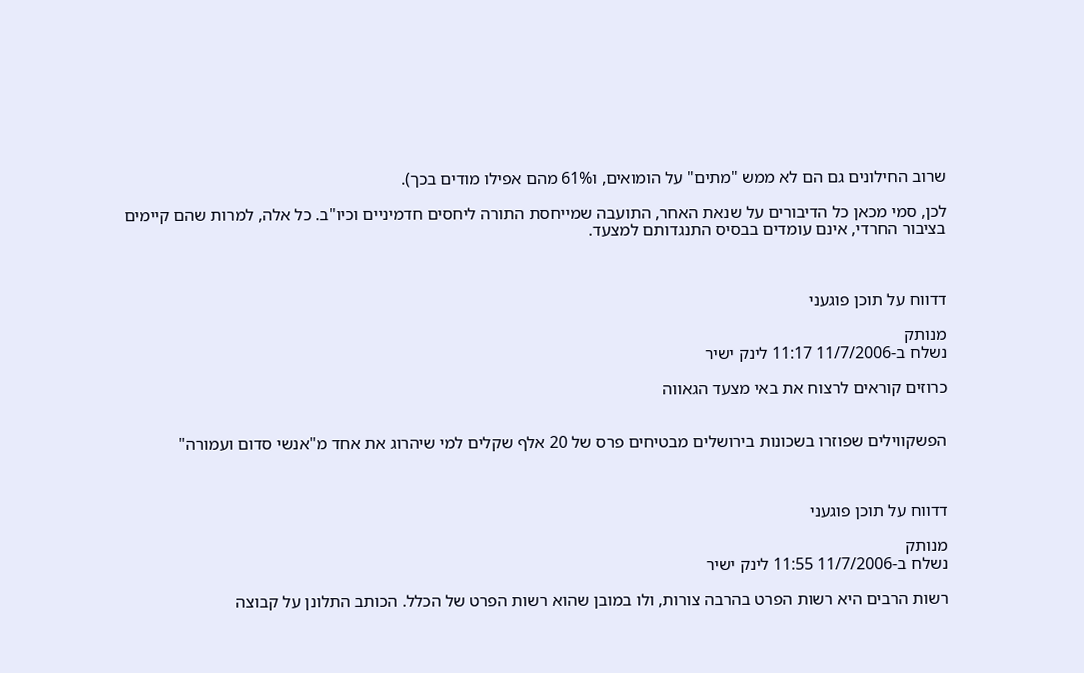שרוב החילונים גם הם לא ממש "מתים" על הומואים, ו61% מהם אפילו מודים בכך).

לכן, סמי מכאן כל הדיבורים על שנאת האחר, התועבה שמייחסת התורה ליחסים חדמיניים וכיו"ב. כל אלה, למרות שהם קיימים בציבור החרדי, אינם עומדים בבסיס התנגדותם למצעד.



דדווח על תוכן פוגעני

מנותק
נשלח ב-11/7/2006 11:17 לינק ישיר

כרוזים קוראים לרצוח את באי מצעד הגאווה


הפשקווילים שפוזרו בשכונות בירושלים מבטיחים פרס של 20 אלף שקלים למי שיהרוג את אחד מ"אנשי סדום ועמורה"



דדווח על תוכן פוגעני

מנותק
נשלח ב-11/7/2006 11:55 לינק ישיר

רשות הרבים היא רשות הפרט בהרבה צורות, ולו במובן שהוא רשות הפרט של הכלל. הכותב התלונן על קבוצה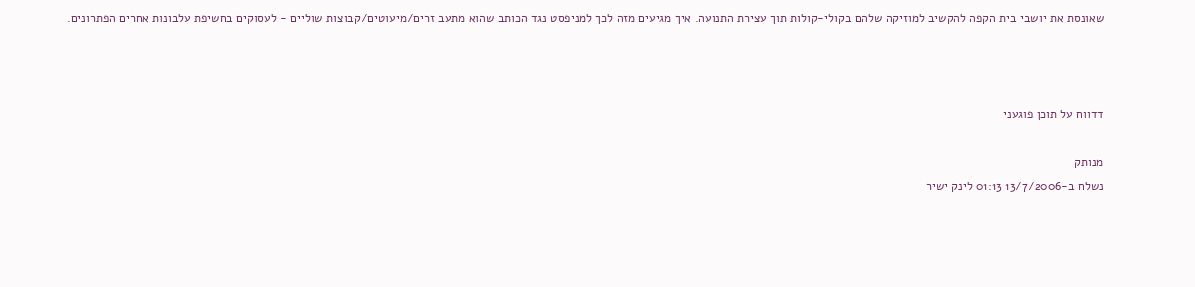שאונסת את יושבי בית הקפה להקשיב למוזיקה שלהם בקולי-קולות תוך עצירת התנועה. איך מגיעים מזה לכך למניפסט נגד הכותב שהוא מתעב זרים/מיעוטים/קבוצות שוליים - לעסוקים בחשיפת עלבונות אחרים הפתרונים.



דדווח על תוכן פוגעני

מנותק
נשלח ב-13/7/2006 01:13 לינק ישיר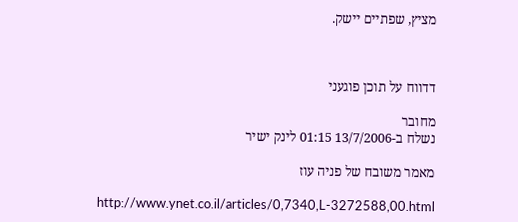מציץ, שפתיים יישק.



דדווח על תוכן פוגעני

מחובר
נשלח ב-13/7/2006 01:15 לינק ישיר

מאמר משובח של פניה עוז

http://www.ynet.co.il/articles/0,7340,L-3272588,00.html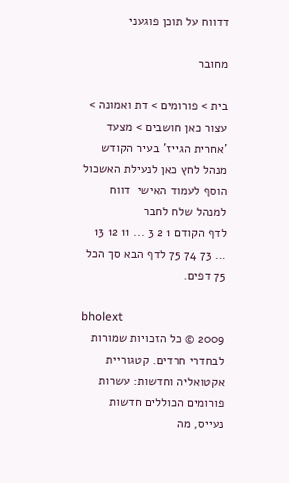דדווח על תוכן פוגעני

מחובר

בית > פורומים > דת ואמונה > עצור כאן חושבים > מצעד 'אחרית הגייז' בעיר הקודש
מנהל לחץ כאן לנעילת האשכול
הוסף לעמוד האישי  דווח למנהל שלח לחבר
לדף הקודם 1 2 3 ... 11 12 13 ... 73 74 75 לדף הבא סך הכל 75 דפים.

bholext
2009 © כל הזכויות שמורות לבחדרי חרדים. קטגוריית אקטואליה וחדשות: עשרות פורומים הכוללים חדשות נעייס, מה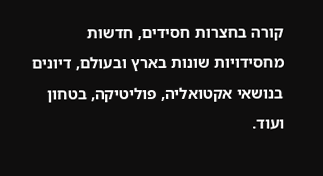קורה בחצרות חסידים, חדשות מחסידויות שונות בארץ ובעולם, דיונים בנושאי אקטואליה, פוליטיקה, בטחון ועוד.